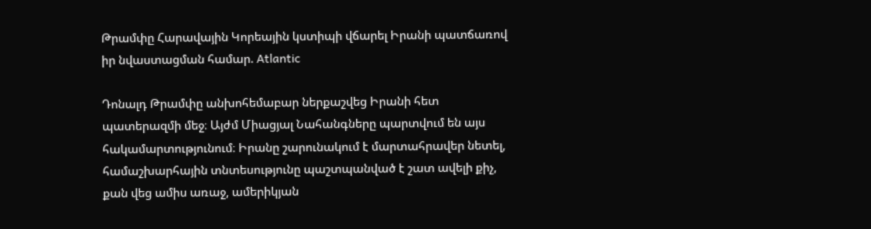Թրամփը Հարավային Կորեային կստիպի վճարել Իրանի պատճառով իր նվաստացման համար. Atlantic

Դոնալդ Թրամփը անխոհեմաբար ներքաշվեց Իրանի հետ պատերազմի մեջ։ Այժմ Միացյալ Նահանգները պարտվում են այս հակամարտությունում։ Իրանը շարունակում է մարտահրավեր նետել, համաշխարհային տնտեսությունը պաշտպանված է շատ ավելի քիչ, քան վեց ամիս առաջ, ամերիկյան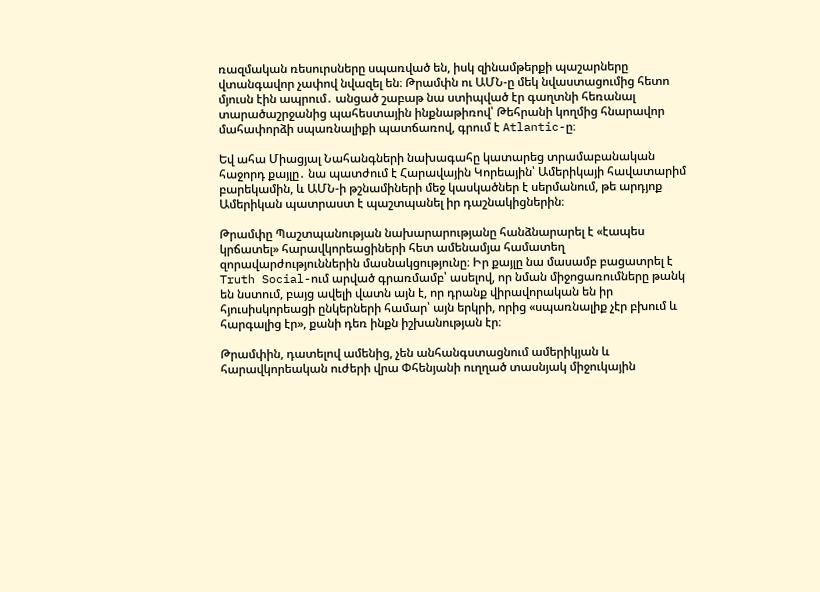ռազմական ռեսուրսները սպառված են, իսկ զինամթերքի պաշարները վտանգավոր չափով նվազել են։ Թրամփն ու ԱՄՆ-ը մեկ նվաստացումից հետո մյուսն էին ապրում․ անցած շաբաթ նա ստիպված էր գաղտնի հեռանալ տարածաշրջանից պահեստային ինքնաթիռով՝ Թեհրանի կողմից հնարավոր մահափորձի սպառնալիքի պատճառով, գրում է Atlantic-ը։

Եվ ահա Միացյալ Նահանգների նախագահը կատարեց տրամաբանական հաջորդ քայլը․ նա պատժում է Հարավային Կորեային՝ Ամերիկայի հավատարիմ բարեկամին, և ԱՄՆ-ի թշնամիների մեջ կասկածներ է սերմանում, թե արդյոք Ամերիկան պատրաստ է պաշտպանել իր դաշնակիցներին։

Թրամփը Պաշտպանության նախարարությանը հանձնարարել է «էապես կրճատել» հարավկորեացիների հետ ամենամյա համատեղ զորավարժություններին մասնակցությունը։ Իր քայլը նա մասամբ բացատրել է Truth Social-ում արված գրառմամբ՝ ասելով, որ նման միջոցառումները թանկ են նստում, բայց ավելի վատն այն է, որ դրանք վիրավորական են իր հյուսիսկորեացի ընկերների համար՝ այն երկրի, որից «սպառնալիք չէր բխում և հարգալից էր», քանի դեռ ինքն իշխանության էր։

Թրամփին, դատելով ամենից, չեն անհանգստացնում ամերիկյան և հարավկորեական ուժերի վրա Փհենյանի ուղղած տասնյակ միջուկային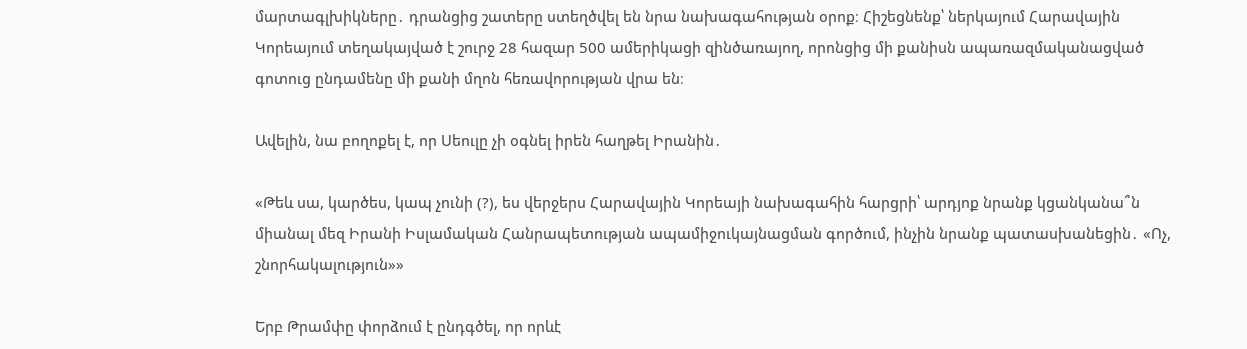մարտագլխիկները․ դրանցից շատերը ստեղծվել են նրա նախագահության օրոք։ Հիշեցնենք՝ ներկայում Հարավային Կորեայում տեղակայված է շուրջ 28 հազար 500 ամերիկացի զինծառայող, որոնցից մի քանիսն ապառազմականացված գոտուց ընդամենը մի քանի մղոն հեռավորության վրա են։

Ավելին, նա բողոքել է, որ Սեուլը չի օգնել իրեն հաղթել Իրանին․

«Թեև սա, կարծես, կապ չունի (?), ես վերջերս Հարավային Կորեայի նախագահին հարցրի՝ արդյոք նրանք կցանկանա՞ն միանալ մեզ Իրանի Իսլամական Հանրապետության ապամիջուկայնացման գործում, ինչին նրանք պատասխանեցին․ «Ոչ, շնորհակալություն»»

Երբ Թրամփը փորձում է ընդգծել, որ որևէ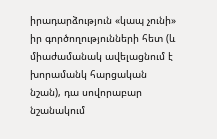իրադարձություն «կապ չունի» իր գործողությունների հետ (և միաժամանակ ավելացնում է խորամանկ հարցական նշան), դա սովորաբար նշանակում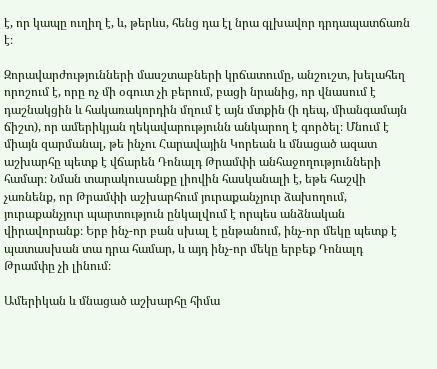է, որ կապը ուղիղ է, և, թերևս, հենց դա էլ նրա գլխավոր դրդապատճառն է։

Զորավարժությունների մասշտաբների կրճատումը, անշուշտ, խելահեղ որոշում է, որը ոչ մի օգուտ չի բերում, բացի նրանից, որ վնասում է դաշնակցին և հակառակորդին մղում է այն մտքին (ի դեպ, միանգամայն ճիշտ), որ ամերիկյան ղեկավարությունն անկարող է գործել։ Մնում է միայն զարմանալ, թե ինչու Հարավային Կորեան և մնացած ազատ աշխարհը պետք է վճարեն Դոնալդ Թրամփի անհաջողությունների համար։ Նման տարակուսանքը լիովին հասկանալի է, եթե հաշվի չառնենք, որ Թրամփի աշխարհում յուրաքանչյուր ձախողում, յուրաքանչյուր պարտություն ընկալվում է որպես անձնական վիրավորանք։ Երբ ինչ-որ բան սխալ է ընթանում, ինչ-որ մեկը պետք է պատասխան տա դրա համար, և այդ ինչ-որ մեկը երբեք Դոնալդ Թրամփը չի լինում։

Ամերիկան և մնացած աշխարհը հիմա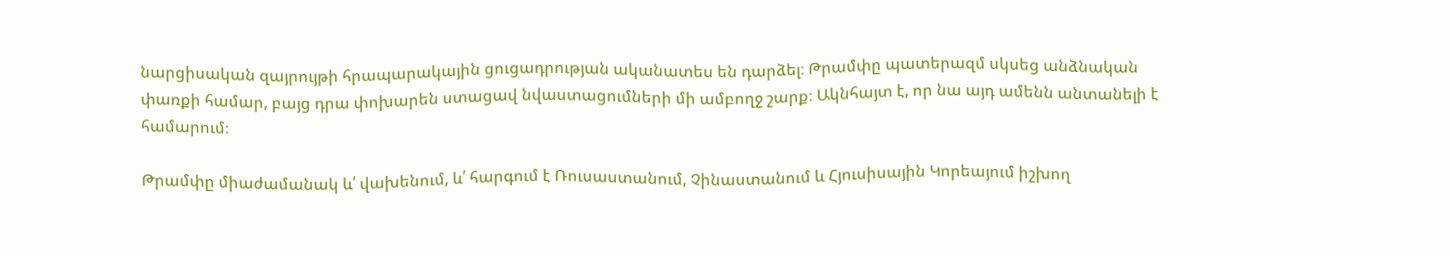նարցիսական զայրույթի հրապարակային ցուցադրության ականատես են դարձել։ Թրամփը պատերազմ սկսեց անձնական փառքի համար, բայց դրա փոխարեն ստացավ նվաստացումների մի ամբողջ շարք։ Ակնհայտ է, որ նա այդ ամենն անտանելի է համարում։

Թրամփը միաժամանակ և՛ վախենում, և՛ հարգում է Ռուսաստանում, Չինաստանում և Հյուսիսային Կորեայում իշխող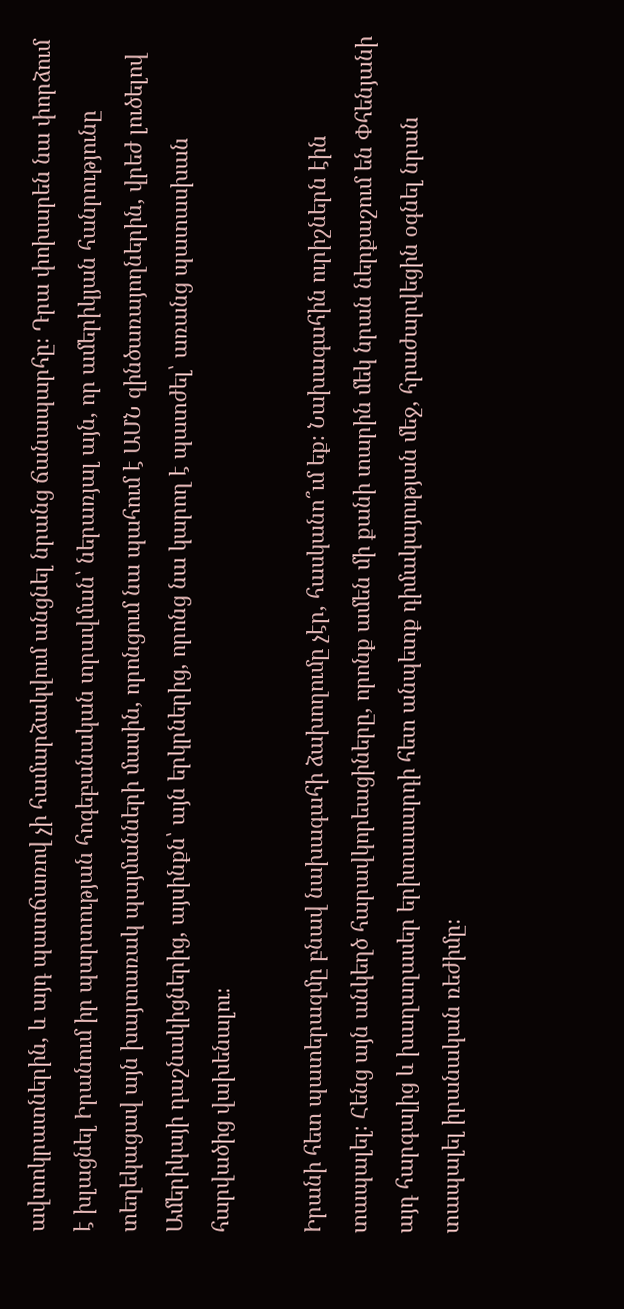ավտոկրատներին, և այդ պատճառով չի համարձակվում անցնել նրանց ճանապարհը։ Դրա փոխարեն նա փորձում է խլացնել Իրանում իր պարտության հոգեբանական տրավման՝ ներառյալ այն, որ ամերիկյան հանրությունը տեղեկացավ այն խայտառակ պայմանների մասին, որոնցում նա պահում է ԱՄՆ զինծառայողներին, վրեժ լուծելով Ամերիկայի դաշնակիցներից, այսինքն՝ այն երկրներից, որոնց նա կարող է պատժել՝ առանց պատասխան հարվածից վախենալու։

Իրանի հետ պատերազմը բնավ նախագահի ձախողումը չէր, հասկանո՞ւմ եք։ Նախագահին ուրիշներն էին տապալել։ Հենց այն անկեղծ հարավկորեացիները, որոնք ամեն մի քանի տարին մեկ նրան ներքաշում են Փհենյանի այդ հարգալից և խաղաղասեր երիտասարդի հետ անպետք դիմակայության մեջ, հրաժարվեցին օգնել նրան տապալել իրանական ռեժիմը։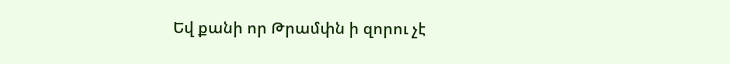Եվ քանի որ Թրամփն ի զորու չէ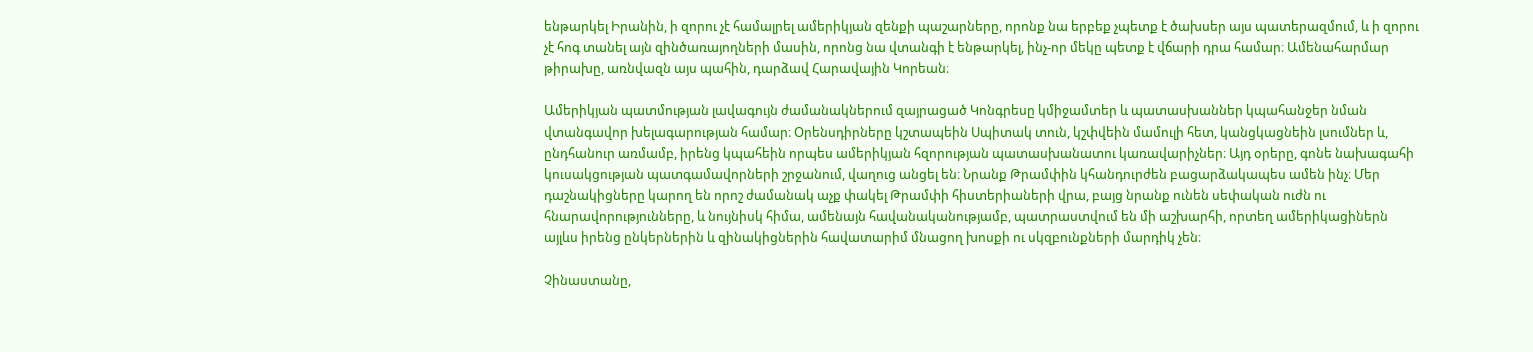ենթարկել Իրանին, ի զորու չէ համալրել ամերիկյան զենքի պաշարները, որոնք նա երբեք չպետք է ծախսեր այս պատերազմում, և ի զորու չէ հոգ տանել այն զինծառայողների մասին, որոնց նա վտանգի է ենթարկել, ինչ-որ մեկը պետք է վճարի դրա համար։ Ամենահարմար թիրախը, առնվազն այս պահին, դարձավ Հարավային Կորեան։

Ամերիկյան պատմության լավագույն ժամանակներում զայրացած Կոնգրեսը կմիջամտեր և պատասխաններ կպահանջեր նման վտանգավոր խելագարության համար։ Օրենսդիրները կշտապեին Սպիտակ տուն, կշփվեին մամուլի հետ, կանցկացնեին լսումներ և, ընդհանուր առմամբ, իրենց կպահեին որպես ամերիկյան հզորության պատասխանատու կառավարիչներ։ Այդ օրերը, գոնե նախագահի կուսակցության պատգամավորների շրջանում, վաղուց անցել են։ Նրանք Թրամփին կհանդուրժեն բացարձակապես ամեն ինչ։ Մեր դաշնակիցները կարող են որոշ ժամանակ աչք փակել Թրամփի հիստերիաների վրա, բայց նրանք ունեն սեփական ուժն ու հնարավորությունները, և նույնիսկ հիմա, ամենայն հավանականությամբ, պատրաստվում են մի աշխարհի, որտեղ ամերիկացիներն այլևս իրենց ընկերներին և զինակիցներին հավատարիմ մնացող խոսքի ու սկզբունքների մարդիկ չեն։

Չինաստանը,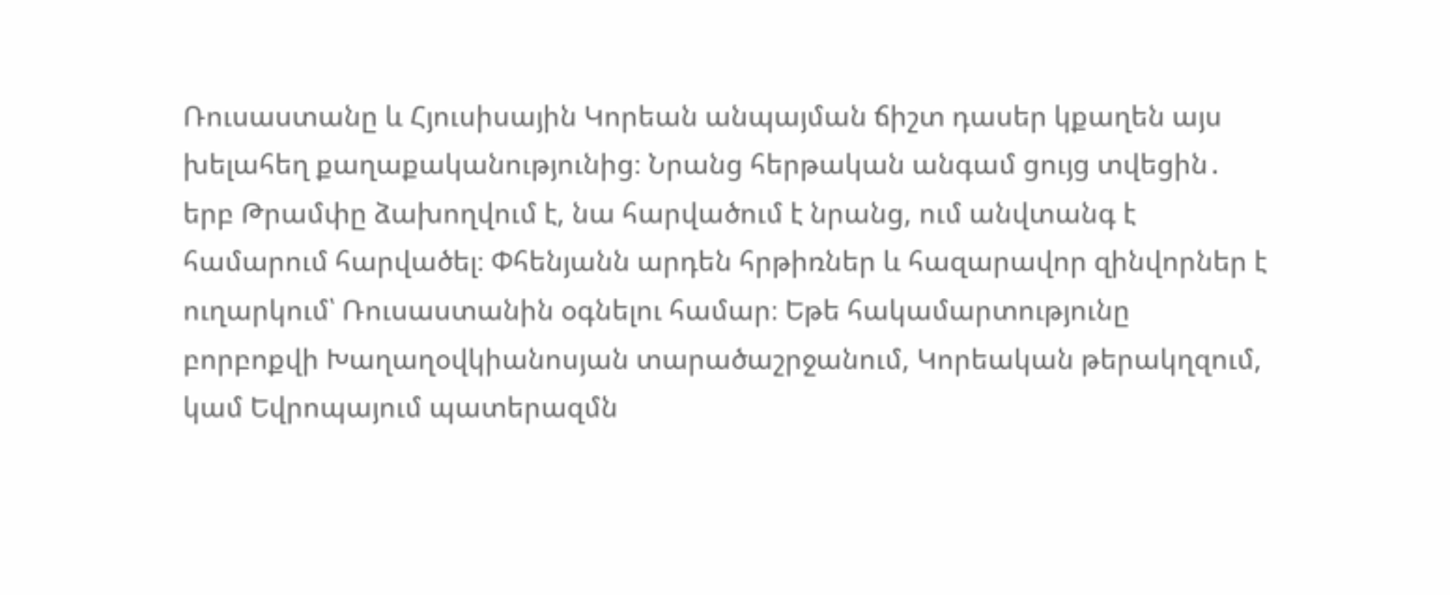Ռուսաստանը և Հյուսիսային Կորեան անպայման ճիշտ դասեր կքաղեն այս խելահեղ քաղաքականությունից։ Նրանց հերթական անգամ ցույց տվեցին․ երբ Թրամփը ձախողվում է, նա հարվածում է նրանց, ում անվտանգ է համարում հարվածել։ Փհենյանն արդեն հրթիռներ և հազարավոր զինվորներ է ուղարկում՝ Ռուսաստանին օգնելու համար։ Եթե հակամարտությունը բորբոքվի Խաղաղօվկիանոսյան տարածաշրջանում, Կորեական թերակղզում, կամ Եվրոպայում պատերազմն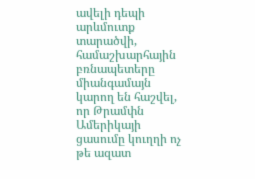ավելի դեպի արևմուտք տարածվի, համաշխարհային բռնապետերը միանգամայն կարող են հաշվել, որ Թրամփն Ամերիկայի ցասումը կուղղի ոչ թե ազատ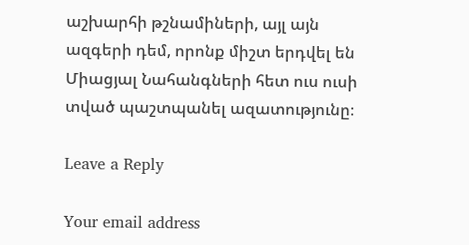աշխարհի թշնամիների, այլ այն ազգերի դեմ, որոնք միշտ երդվել են Միացյալ Նահանգների հետ ուս ուսի տված պաշտպանել ազատությունը։

Leave a Reply

Your email address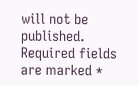will not be published. Required fields are marked *